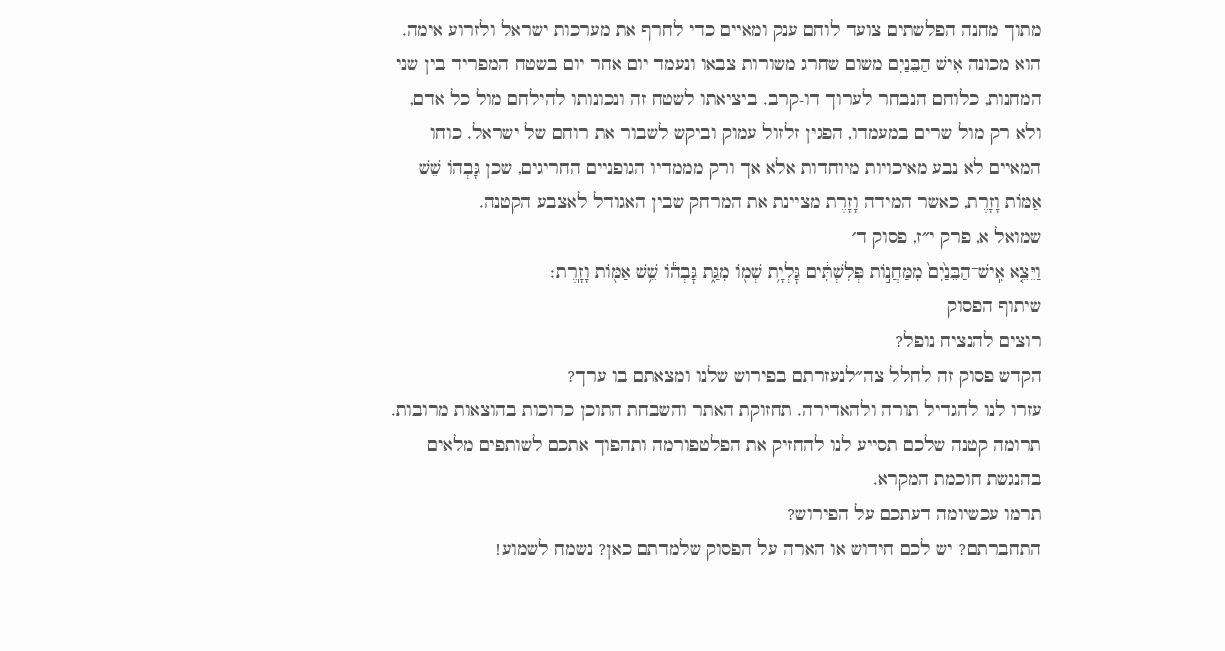מתוך מחנה הפלשתים צועד לוחם ענק ומאיים כדי לחרף את מערכות ישראל ולזרוע אימה. הוא מכונה אִישׁ הַבֵּנַיִם משום שחרג משורות צבאו ונעמד יום אחר יום בשטח המפריד בין שני המחנות, כלוחם הנבחר לערוך דו-קרב. ביציאתו לשטח זה ונכונותו להילחם מול כל אדם, ולא רק מול שרים במעמדו, הפגין זלזול עמוק וביקש לשבור את רוחם של ישראל. כוחו המאיים לא נבע מאיכויות מיוחדות אלא אך ורק מממדיו הגופניים החריגים, שכן גָּבְהוֹ שֵׁשׁ אַמּוֹת וָזָרֶת, כאשר המידה וָזָרֶת מציינת את המרחק שבין האגודל לאצבע הקטנה.
שמואל א, פרק י״ז, פסוק ד׳
וַיֵּצֵ֤א אִֽישׁ־הַבֵּנַ֙יִם֙ מִמַּחֲנ֣וֹת פְּלִשְׁתִּ֔ים גׇּלְיָ֥ת שְׁמ֖וֹ מִגַּ֑ת גׇּבְה֕וֹ שֵׁ֥שׁ אַמּ֖וֹת וָזָֽרֶת׃
שיתוף הפסוק
רוצים להנציח נופל?
הקדש פסוק זה לחלל צה״לנעזרתם בפירוש שלנו ומצאתם בו ערך?
עזרו לנו להגדיל תורה ולהאדירה. תחזוקת האתר והשבחת התוכן כרוכות בהוצאות מרובות. תרומה קטנה שלכם תסייע לנו להחזיק את הפלטפורמה ותהפוך אתכם לשותפים מלאים בהנגשת חוכמת המקרא.
תרמו עכשיומה דעתכם על הפירוש?
התחברתם? יש לכם חידוש או הארה על הפסוק שלמדתם כאן? נשמח לשמוע!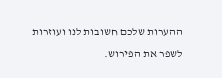ההערות שלכם חשובות לנו ועוזרות לשפר את הפירוש.